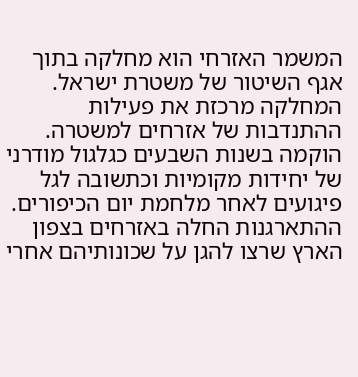המשמר האזרחי הוא מחלקה בתוך אגף השיטור של משטרת ישראל. המחלקה מרכזת את פעילות ההתנדבות של אזרחים למשטרה. הוקמה בשנות השבעים כגלגול מודרני של יחידות מקומיות וכתשובה לגל פיגועים לאחר מלחמת יום הכיפורים.
ההתארגנות החלה באזרחים בצפון הארץ שרצו להגן על שכונותיהם אחרי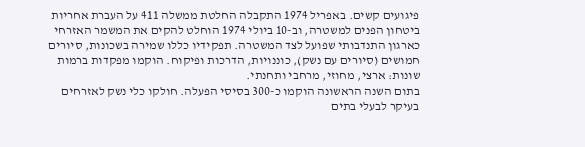פיגועים קשים. באפריל 1974 התקבלה החלטת ממשלה 411 על העברת אחריות ביטחון הפנים למשטרה, וב-10 ביולי 1974 הוחלט להקים את המשמר האזרחי כארגון התנדבותי שפועל לצד המשטרה. תפקידיו כללו שמירה בשכונות, סיורים חמושים (סיורים עם נשק), כוננויות, הדרכות ופיקוח. הוקמו מפקדות ברמות שונות: ארצי, מחוזי, מרחבי ותחנתי.
בתום השנה הראשונה הוקמו כ-300 בסיסי הפעלה. חולקו כלי נשק לאזרחים בעיקר לבעלי בתים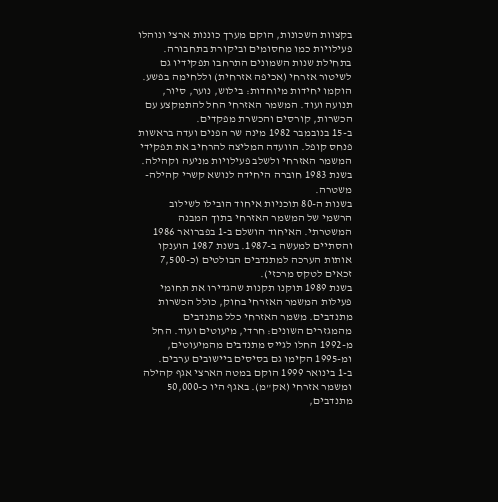בקצוות השכונות, הוקם מערך כוננות ארצי ונוהלו פעילויות כמו מחסומים וביקורת בתחבורה.
בתחילת שנות השמונים התרחבו תפקידיו גם לשיטור אזרחי (אכיפה אזרחית) וללחימה בפשע. הוקמו יחידות מיוחדות: בילוש, נוער, סיור, תנועה ועוד. המשמר האזרחי החל להתמקצע עם הכשרות, קורסים והכשרת מפקדים.
ב-15 בנובמבר 1982 מינה שר הפנים ועדה בראשות פנחס קופל. הוועדה המליצה להרחיב את תפקידי המשמר האזרחי ולשלב פעילויות מניעה וקהילה. בשנת 1983 חוברה היחידה לנושא קשרי קהילה-משטרה.
בשנות ה-80 תוכניות איחוד הובילו לשילוב הרשמי של המשמר האזרחי בתוך המבנה המשטרתי. האיחוד הושלם ב-1 בפברואר 1986 והסתיים למעשה ב-1987. בשנת 1987 הוענקו אותות הערכה למתנדבים הבולטים (כ-7,500 זכאים לטקס מרכזי).
בשנת 1989 תוקנו תקנות שהגדירו את תחומי פעילות המשמר האזרחי בחוק, כולל הכשרות מתנדבים. משמר האזרחי כלל מתנדבים מהמגזרים השונים: חרדי, מיעוטים ועוד. החל מ-1992 החלו לגייס מתנדבים מהמיעוטים, ומ-1995 הקימו גם בסיסים ביישובים ערבים.
ב-1 בינואר 1999 הוקם במטה הארצי אגף קהילה ומשמר אזרחי (אק"מ). באגף היו כ-50,000 מתנדבים,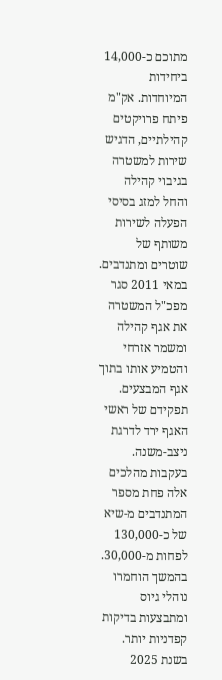מתוכם כ-14,000 ביחידות המיוחדות. אק"מ פיתח פרויקטים קהילתיים, הדגיש שירות למשטרה בגיבוי קהילה והחל למזג בסיסי הפעלה לשירות משותף של שוטרים ומתנדבים.
במאי 2011 סגר מפכ"ל המשטרה את אגף קהילה ומשמר אזרחי והטמיע אותו בתוך אגף המבצעים. תפקידם של ראשי האגף ירד לדרגת ניצב-משנה. בעקבות מהלכים אלה פחת מספר המתנדבים מ-שיא של כ-130,000 לפחות מ-30,000. בהמשך הוחמרו נוהלי גיוס ומתבצעות בדיקות קפדניות יותר.
בשנת 2025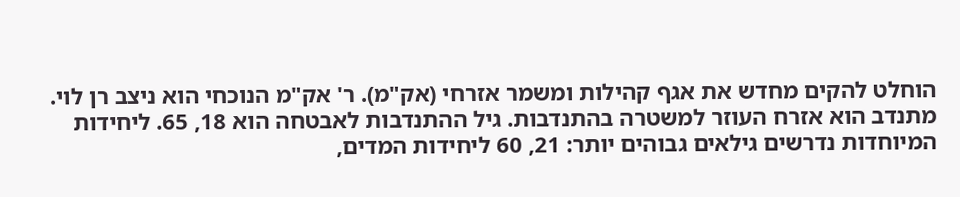הוחלט להקים מחדש את אגף קהילות ומשמר אזרחי (אק"מ). ר' אק"מ הנוכחי הוא ניצב רן לוי.
מתנדב הוא אזרח העוזר למשטרה בהתנדבות. גיל ההתנדבות לאבטחה הוא 18, 65. ליחידות המיוחדות נדרשים גילאים גבוהים יותר: 21, 60 ליחידות המדים,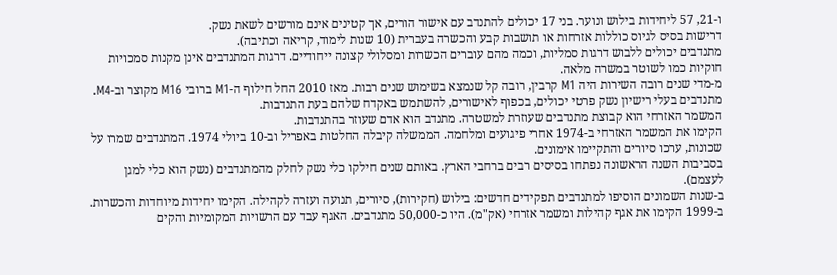ו-21, 57 ליחידות בילוש ונוער. בני 17 יכולים להתנדב עם אישור הורים, אך קטינים אינם מורשים לשאת נשק.
דרישות בסיס לגיוס כוללות אזרחות או תושבות קבע והכשרה בעברית (10 שנות לימוד, קריאה וכתיבה).
מתנדבים יכולים ללבוש דרגות סמליות, וכמה מהם עוברים הכשרות ומסלולי קצונה ייחודיים. דרגות המתנדבים אינן מקנות סמכויות חוקיות כמו לשוטר במשרה מלאה.
מ-מדי שנים רובה השירות היה M1 קרבין, רובה קל שנמצא בשימוש שנים רבות. מאז 2010 החל חילוף ה-M1 ברובי M16 מקוצר וב-M4. מתנדבים בעלי רישיון נשק פרטי יכולים, בכפוף לאישורים, להשתמש באקדח שלהם בעת התנדבות.
המשמר האזרחי הוא קבוצת מתנדבים שעוזרת למשטרה. מתנדב הוא אדם שעוזר בהתנדבות.
הקימו את המשמר האזרחי ב-1974 אחרי פיגועים ומלחמה. הממשלה קיבלה החלטות באפריל וב-10 ביולי 1974. המתנדבים שמרו על שכונות, ערכו סיורים והתקיימו אימונים.
בסביבות השנה הראשונה נפתחו בסיסים רבים ברחבי הארץ. באותם שנים חילקו כלי נשק לחלק מהמתנדבים (נשק הוא כלי למגן לעצמם).
ב-שנות השמונים הוסיפו למתנדבים תפקידים חדשים: בילוש (חקירות), סיורים, תנועה ועזרה לקהילה. הקימו יחידות מיוחדות והכשרות.
ב-1999 הקימו את אגף קהילות ומשמר אזרחי (אק"מ). היו כ-50,000 מתנדבים. האגף עבד עם הרשויות המקומיות והקים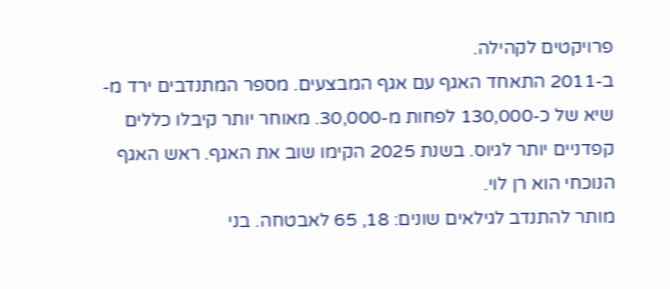פרויקטים לקהילה.
ב-2011 התאחד האגף עם אגף המבצעים. מספר המתנדבים ירד מ-שיא של כ-130,000 לפחות מ-30,000. מאוחר יותר קיבלו כללים קפדניים יותר לגיוס. בשנת 2025 הקימו שוב את האגף. ראש האגף הנוכחי הוא רן לוי.
מותר להתנדב לגילאים שונים: 18, 65 לאבטחה. בני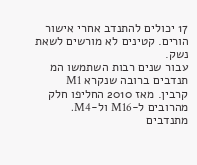17 יכולים להתנדב אחרי אישור הורים. קטינים לא מורשים לשאת נשק.
עבור שנים רבות השתמשו המ תנדבים ברובה שנקרא M1 קרבין. מאז 2010 החליפו חלק מהרובים ל-M16 ול-M4. מתנדבים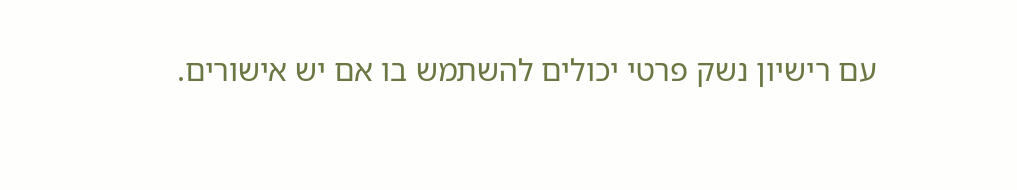עם רישיון נשק פרטי יכולים להשתמש בו אם יש אישורים.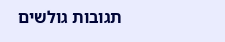תגובות גולשים